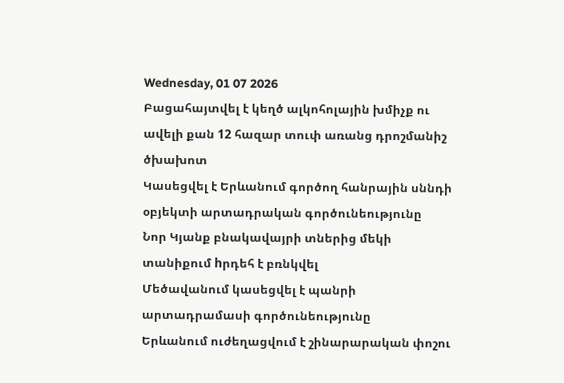Wednesday, 01 07 2026
Բացահայտվել է կեղծ ալկոհոլային խմիչք ու ավելի քան 12 հազար տուփ առանց դրոշմանիշ ծխախոտ
Կասեցվել է Երևանում գործող հանրային սննդի օբյեկտի արտադրական գործունեությունը
Նոր Կյանք բնակավայրի տներից մեկի տանիքում hրդեհ է բռնկվել
Մեծավանում կասեցվել է պանրի արտադրամասի գործունեությունը
Երևանում ուժեղացվում է շինարարական փոշու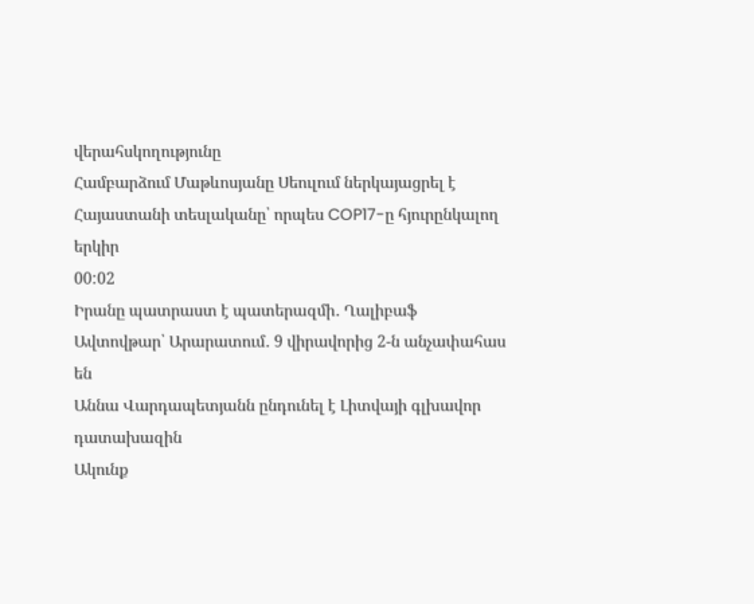վերահսկողությունը
Համբարձում Մաթևոսյանը Սեուլում ներկայացրել է Հայաստանի տեսլականը՝ որպես COP17-ը հյուրընկալող երկիր
00:02
Իրանը պատրաստ է պատերազմի․ Ղալիբաֆ
Ավտովթար՝ Արարատում․ 9 վիրավորից 2-ն անչափահաս են
Աննա Վարդապետյանն ընդունել է Լիտվայի գլխավոր դատախազին
Ակունք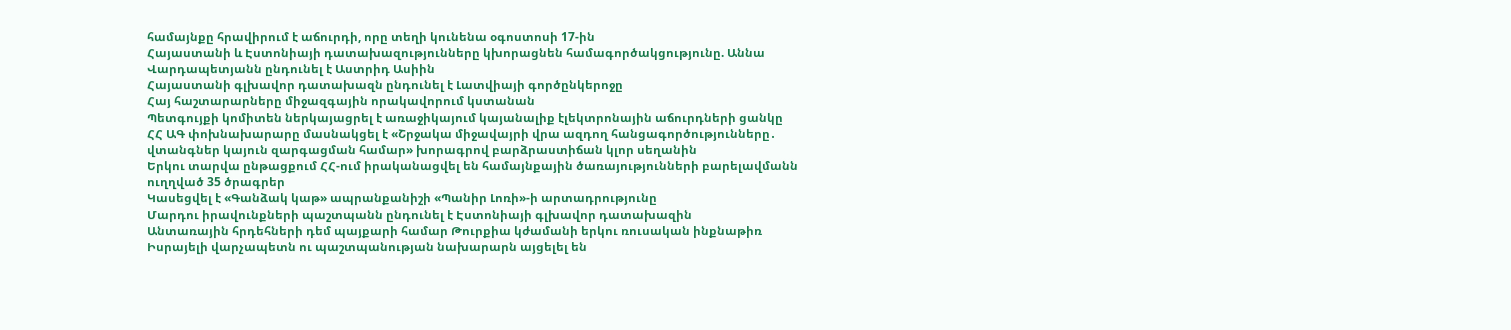համայնքը հրավիրում է աճուրդի, որը տեղի կունենա օգոստոսի 17-ին
Հայաստանի և Էստոնիայի դատախազությունները կխորացնեն համագործակցությունը. Աննա Վարդապետյանն ընդունել է Աստրիդ Ասիին
Հայաստանի գլխավոր դատախազն ընդունել է Լատվիայի գործընկերոջը
Հայ հաշտարարները միջազգային որակավորում կստանան
Պետգույքի կոմիտեն ներկայացրել է առաջիկայում կայանալիք էլեկտրոնային աճուրդների ցանկը
ՀՀ ԱԳ փոխնախարարը մասնակցել է «Շրջակա միջավայրի վրա ազդող հանցագործությունները․ վտանգներ կայուն զարգացման համար» խորագրով բարձրաստիճան կլոր սեղանին
Երկու տարվա ընթացքում ՀՀ-ում իրականացվել են համայնքային ծառայությունների բարելավմանն ուղղված 35 ծրագրեր
Կասեցվել է «Գանձակ կաթ» ապրանքանիշի «Պանիր Լոռի»-ի արտադրությունը
Մարդու իրավունքների պաշտպանն ընդունել է Էստոնիայի գլխավոր դատախազին
Անտառային հրդեհների դեմ պայքարի համար Թուրքիա կժամանի երկու ռուսական ինքնաթիռ
Իսրայելի վարչապետն ու պաշտպանության նախարարն այցելել են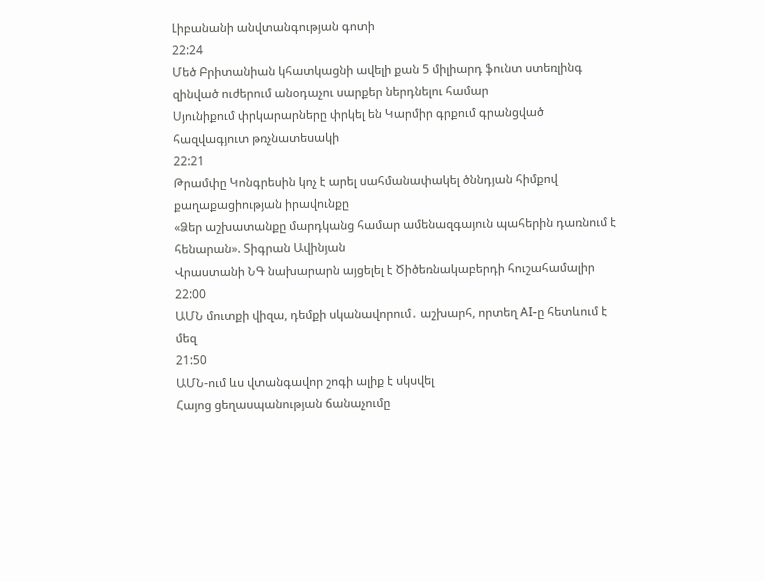Լիբանանի անվտանգության գոտի
22:24
Մեծ Բրիտանիան կհատկացնի ավելի քան 5 միլիարդ ֆունտ ստեռլինգ զինված ուժերում անօդաչու սարքեր ներդնելու համար
Սյունիքում փրկարարները փրկել են Կարմիր գրքում գրանցված հազվագյուտ թռչնատեսակի
22:21
Թրամփը Կոնգրեսին կոչ է արել սահմանափակել ծննդյան հիմքով քաղաքացիության իրավունքը
«Ձեր աշխատանքը մարդկանց համար ամենազգայուն պահերին դառնում է հենարան». Տիգրան Ավինյան
Վրաստանի ՆԳ նախարարն այցելել է Ծիծեռնակաբերդի հուշահամալիր
22:00
ԱՄՆ մուտքի վիզա, դեմքի սկանավորում․ աշխարհ, որտեղ AI-ը հետևում է մեզ
21:50
ԱՄՆ-ում ևս վտանգավոր շոգի ալիք է սկսվել
Հայոց ցեղասպանության ճանաչումը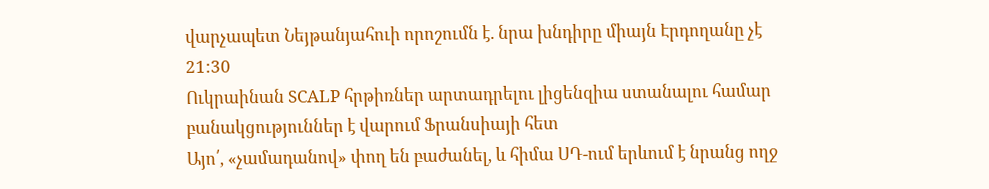վարչապետ Նեյթանյահուի որոշումն է. նրա խնդիրը միայն Էրդողանը չէ
21:30
Ուկրաինան SCALP հրթիռներ արտադրելու լիցենզիա ստանալու համար բանակցություններ է վարում Ֆրանսիայի հետ
Այո՛, «չամադանով» փող են բաժանել, և հիմա ՍԴ-ում երևում է նրանց ողջ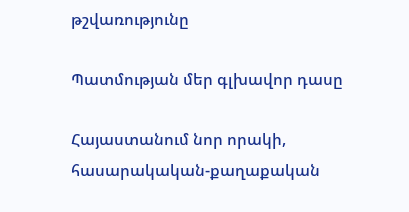թշվառությունը

Պատմության մեր գլխավոր դասը

Հայաստանում նոր որակի, հասարակական-քաղաքական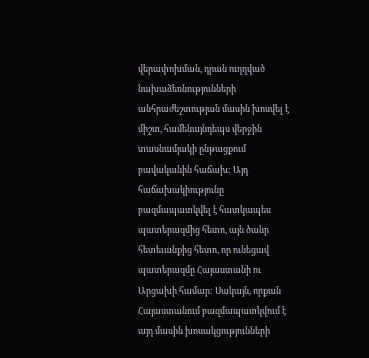վերափոխման, դրան ուղղված նախաձեռնությունների անհրաժեշտության մասին խոսվել է միշտ, համենայնդեպս վերջին տասնամյակի ընթացքում բավականին հաճախ: Այդ հաճախակիությունը բազմապատկվել է հատկապես պատերազմից հետո, այն ծանր հետեւանքից հետո, որ ունեցավ պատերազմը Հայաստանի ու Արցախի համար: Սակայն, որքան Հայաստանում բազմապատկվում է այդ մասին խոսակցությունների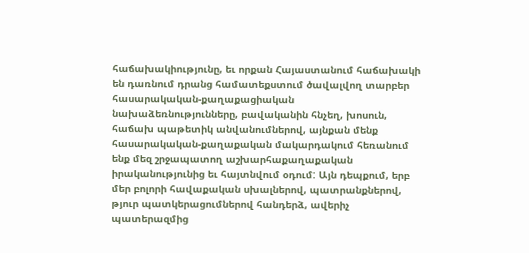հաճախակիությունը, եւ որքան Հայաստանում հաճախակի են դառնում դրանց համատեքստում ծավալվող տարբեր հասարակական-քաղաքացիական նախաձեռնությունները, բավականին հնչեղ, խոսուն, հաճախ պաթետիկ անվանումներով, այնքան մենք հասարակական-քաղաքական մակարդակում հեռանում ենք մեզ շրջապատող աշխարհաքաղաքական իրականությունից եւ հայտնվում օդում: Այն դեպքում, երբ մեր բոլորի հավաքական սխալներով, պատրանքներով, թյուր պատկերացումներով հանդերձ, ավերիչ պատերազմից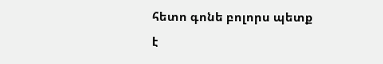հետո գոնե բոլորս պետք է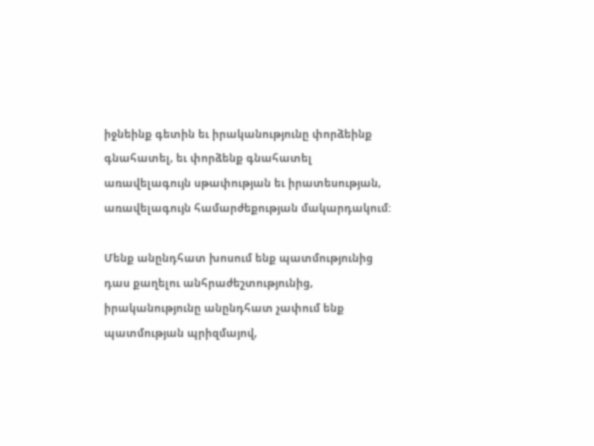իջնեինք գետին եւ իրականությունը փորձեինք գնահատել, եւ փորձենք գնահատել առավելագույն սթափության եւ իրատեսության, առավելագույն համարժեքության մակարդակում:

Մենք անընդհատ խոսում ենք պատմությունից դաս քաղելու անհրաժեշտությունից, իրականությունը անընդհատ չափում ենք պատմության պրիզմայով,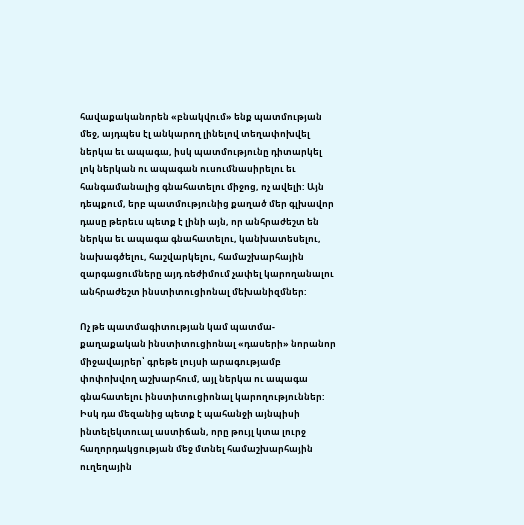հավաքականորեն «բնակվում» ենք պատմության մեջ, այդպես էլ անկարող լինելով տեղափոխվել ներկա եւ ապագա, իսկ պատմությունը դիտարկել լոկ ներկան ու ապագան ուսումնասիրելու եւ հանգամանալից գնահատելու միջոց, ոչ ավելի: Այն դեպքում, երբ պատմությունից քաղած մեր գլխավոր դասը թերեւս պետք է լինի այն, որ անհրաժեշտ են ներկա եւ ապագա գնահատելու, կանխատեսելու, նախագծելու, հաշվարկելու, համաշխարհային զարգացումները այդ ռեժիմում չափել կարողանալու անհրաժեշտ ինստիտուցիոնալ մեխանիզմներ:

Ոչ թե պատմագիտության կամ պատմա-քաղաքական ինստիտուցիոնալ «դասերի» նորանոր միջավայրեր՝ գրեթե լույսի արագությամբ փոփոխվող աշխարհում, այլ ներկա ու ապագա գնահատելու ինստիտուցիոնալ կարողություններ: Իսկ դա մեզանից պետք է պահանջի այնպիսի ինտելեկտուալ աստիճան, որը թույլ կտա լուրջ հաղորդակցության մեջ մտնել համաշխարհային ուղեղային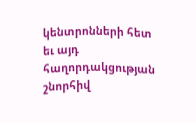կենտրոնների հետ եւ այդ հաղորդակցության շնորհիվ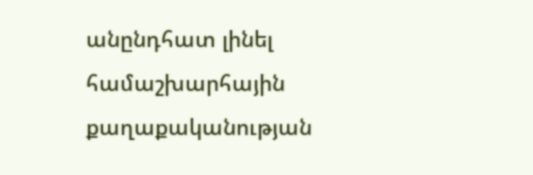անընդհատ լինել համաշխարհային քաղաքականության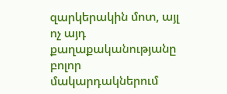զարկերակին մոտ, այլ ոչ այդ քաղաքականությանը բոլոր մակարդակներում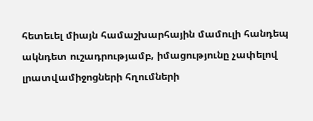հետեւել միայն համաշխարհային մամուլի հանդեպ ակնդետ ուշադրությամբ, իմացությունը չափելով լրատվամիջոցների հղումների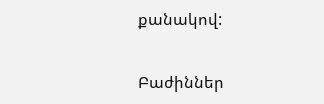քանակով:

Բաժիններ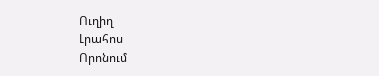Ուղիղ
Լրահոս
Որոնում